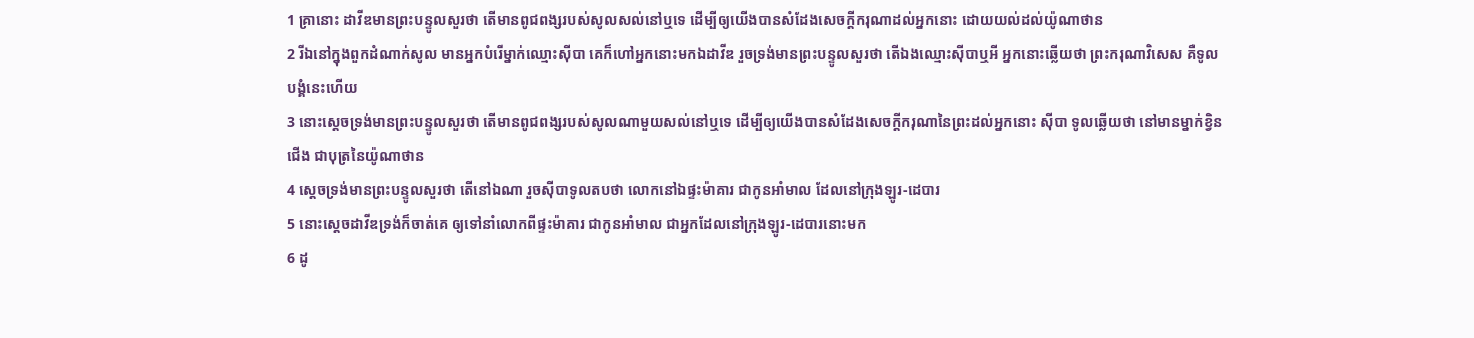1 គ្រានោះ ដាវីឌមានព្រះបន្ទូលសួរថា តើមានពូជពង្សរបស់សូលសល់នៅឬទេ ដើម្បីឲ្យយើងបានសំដែងសេចក្តីករុណាដល់អ្នកនោះ ដោយយល់ដល់យ៉ូណាថាន
2 រីឯនៅក្នុងពួកដំណាក់សូល មានអ្នកបំរើម្នាក់ឈ្មោះស៊ីបា គេក៏ហៅអ្នកនោះមកឯដាវីឌ រួចទ្រង់មានព្រះបន្ទូលសួរថា តើឯងឈ្មោះស៊ីបាឬអី អ្នកនោះឆ្លើយថា ព្រះករុណាវិសេស គឺទូលបង្គំនេះហើយ
3 នោះស្តេចទ្រង់មានព្រះបន្ទូលសួរថា តើមានពូជពង្សរបស់សូលណាមួយសល់នៅឬទេ ដើម្បីឲ្យយើងបានសំដែងសេចក្តីករុណានៃព្រះដល់អ្នកនោះ ស៊ីបា ទូលឆ្លើយថា នៅមានម្នាក់ខ្វិនជើង ជាបុត្រនៃយ៉ូណាថាន
4 ស្តេចទ្រង់មានព្រះបន្ទូលសួរថា តើនៅឯណា រួចស៊ីបាទូលតបថា លោកនៅឯផ្ទះម៉ាគារ ជាកូនអាំមាល ដែលនៅក្រុងឡូរ-ដេបារ
5 នោះស្តេចដាវីឌទ្រង់ក៏ចាត់គេ ឲ្យទៅនាំលោកពីផ្ទះម៉ាគារ ជាកូនអាំមាល ជាអ្នកដែលនៅក្រុងឡូរ-ដេបារនោះមក
6 ដូ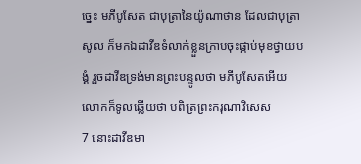ច្នេះ មភីបូសែត ជាបុត្រានៃយ៉ូណាថាន ដែលជាបុត្រាសូល ក៏មកឯដាវីឌទំលាក់ខ្លួនក្រាបចុះផ្កាប់មុខថ្វាយបង្គំ រួចដាវីឌទ្រង់មានព្រះបន្ទូលថា មភីបូសែតអើយ លោកក៏ទូលឆ្លើយថា បពិត្រព្រះករុណាវិសេស
7 នោះដាវីឌមា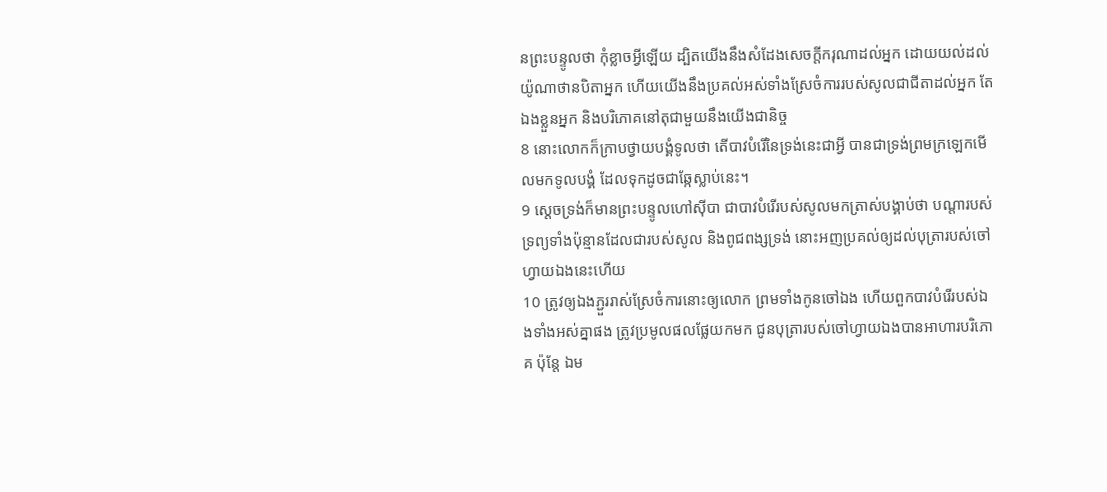នព្រះបន្ទូលថា កុំខ្លាចអ្វីឡើយ ដ្បិតយើងនឹងសំដែងសេចក្តីករុណាដល់អ្នក ដោយយល់ដល់យ៉ូណាថានបិតាអ្នក ហើយយើងនឹងប្រគល់អស់ទាំងស្រែចំការរបស់សូលជាជីតាដល់អ្នក តែឯងខ្លួនអ្នក និងបរិភោគនៅតុជាមួយនឹងយើងជានិច្ច
8 នោះលោកក៏ក្រាបថ្វាយបង្គំទូលថា តើបាវបំរើនៃទ្រង់នេះជាអ្វី បានជាទ្រង់ព្រមក្រឡេកមើលមកទូលបង្គំ ដែលទុកដូចជាឆ្កែស្លាប់នេះ។
9 ស្តេចទ្រង់ក៏មានព្រះបន្ទូលហៅស៊ីបា ជាបាវបំរើរបស់សូលមកត្រាស់បង្គាប់ថា បណ្តារបស់ទ្រព្យទាំងប៉ុន្មានដែលជារបស់សូល និងពូជពង្សទ្រង់ នោះអញប្រគល់ឲ្យដល់បុត្រារបស់ចៅហ្វាយឯងនេះហើយ
10 ត្រូវឲ្យឯងភ្ជួររាស់ស្រែចំការនោះឲ្យលោក ព្រមទាំងកូនចៅឯង ហើយពួកបាវបំរើរបស់ឯងទាំងអស់គ្នាផង ត្រូវប្រមូលផលផ្លែយកមក ជូនបុត្រារបស់ចៅហ្វាយឯងបានអាហារបរិភោគ ប៉ុន្តែ ឯម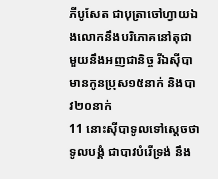ភីបូសែត ជាបុត្រាចៅហ្វាយឯងលោកនឹងបរិភោគនៅតុជាមួយនឹងអញជានិច្ច រីឯស៊ីបា មានកូនប្រុស១៥នាក់ និងបាវ២០នាក់
11 នោះស៊ីបាទូលទៅស្តេចថា ទូលបង្គំ ជាបាវបំរើទ្រង់ នឹង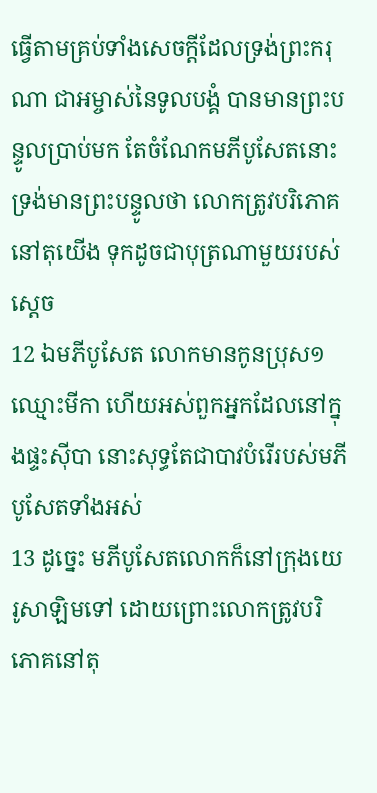ធ្វើតាមគ្រប់ទាំងសេចក្តីដែលទ្រង់ព្រះករុណា ជាអម្ចាស់នៃទូលបង្គំ បានមានព្រះបន្ទូលប្រាប់មក តែចំណែកមភីបូសែតនោះ ទ្រង់មានព្រះបន្ទូលថា លោកត្រូវបរិភោគនៅតុយើង ទុកដូចជាបុត្រណាមួយរបស់ស្តេច
12 ឯមភីបូសែត លោកមានកូនប្រុស១ឈ្មោះមីកា ហើយអស់ពួកអ្នកដែលនៅក្នុងផ្ទះស៊ីបា នោះសុទ្ធតែជាបាវបំរើរបស់មភីបូសែតទាំងអស់
13 ដូច្នេះ មភីបូសែតលោកក៏នៅក្រុងយេរូសាឡិមទៅ ដោយព្រោះលោកត្រូវបរិភោគនៅតុ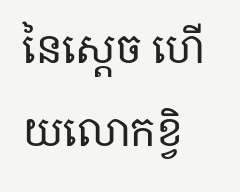នៃស្តេច ហើយលោកខ្វិ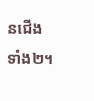នជើងទាំង២។